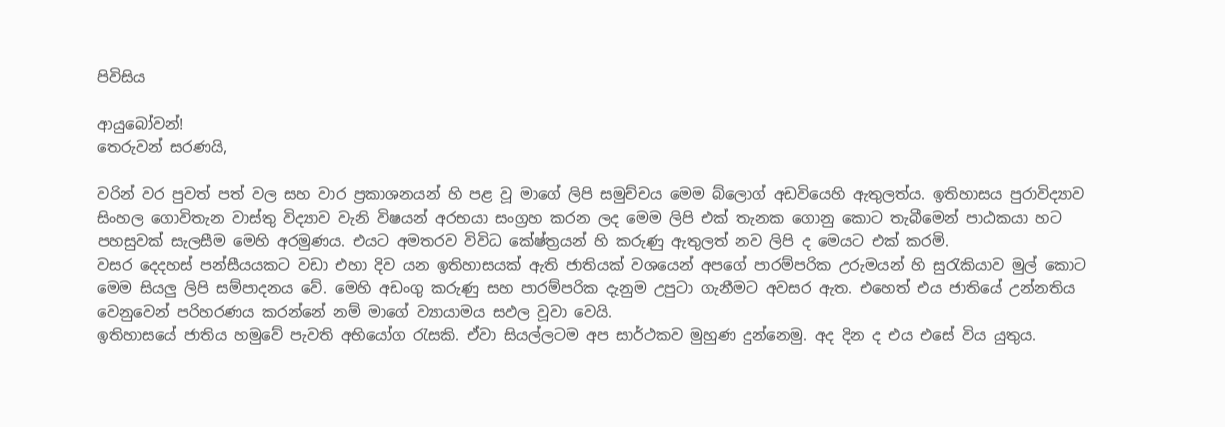පිවිසිය

ආයුබෝවන්!
තෙරුවන් සරණයි,

වරින් වර පුවත් පත් වල සහ වාර ප්‍රකාශනයන් හි පළ වූ මාගේ ලිපි සමුච්චය මෙම බ්ලොග් අඩවියෙහි ඇතුලත්ය. ඉතිහාසය පුරාවිද්‍යාව සිංහල ගොවිතැන වාස්තු විද්‍යාව වැනි විෂයන් අරභයා සංග්‍රහ කරන ලද මෙම ලිපි එක් තැනක ගොනු කොට තැබීමෙන් පාඨකයා හට පහසුවක් සැලසීම මෙහි අරමුණය. එයට අමතරව විවිධ කේෂ්ත්‍රයන් හි කරුණු ඇතුලත් නව ලිපි ද මෙයට එක් කරමි.
වසර දෙදහස් පන්සීයයකට වඩා එහා දිව යන ඉතිහාසයක් ඇති ජාතියක් වශයෙන් අපගේ පාරම්පරික උරුමයන් හි සුරැකියාව මුල් කොට මෙම සියලු ලිපි සම්පාදනය වේ. මෙහි අඩංගු කරුණු සහ පාරම්පරික දැනුම උපුටා ගැනීමට අවසර ඇත. එහෙත් එය ජාතියේ උන්නතිය වෙනුවෙන් පරිහරණය කරන්නේ නම් මාගේ ව්‍යායාමය සඵල වූවා වෙයි.
ඉතිහාසයේ ජාතිය හමුවේ පැවති අභියෝග රැසකි. ඒවා සියල්ලටම අප සාර්ථකව මුහුණ දුන්නෙමු. අද දින ද එය එසේ විය යුතුය.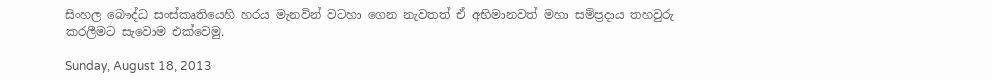සිංහල බෞද්ධ සංස්කෘතියෙහි හරය මැනවින් වටහා ගෙන නැවතත් ඒ අභිමානවත් මහා සම්ප්‍රදාය තහවුරු කරලීමට සැවොම ‍එක්වෙමු.

Sunday, August 18, 2013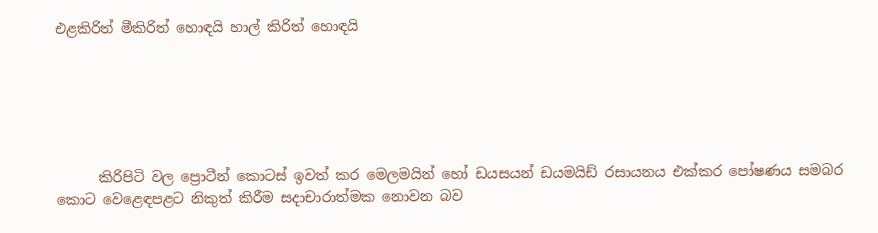එළකිරිත් මීකිරිත් හොඳයි හාල් කිරිත් හොඳයි






      කිරිපිටි වල ප්‍රොටීන් කොටස් ඉවත් කර මෙලමයින් හෝ ඩයසයන් ඩයමයිඩ් රසායනය එක්කර පෝෂණය සමබර කොට වෙළෙඳපළට නිකුත් කිරීම සදාචාරාත්මක නොවන බව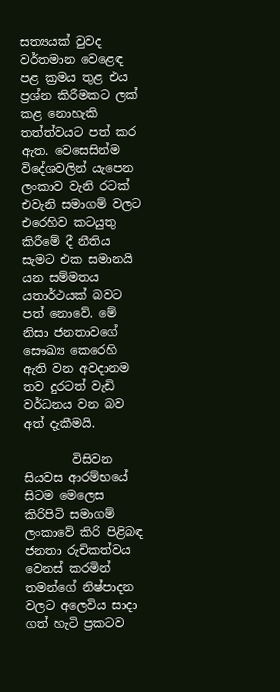සත්‍යයක් වුවද වර්තමාන වෙළෙඳ පළ ක්‍රමය තුළ එය ප්‍රශ්න කිරීමකට ලක් කළ නොහැකි තත්ත්වයට පත් කර ඇත. වෙසෙසින්ම  විදේශවලින් යැපෙන ලංකාව වැනි රටක් එවැනි සමාගම් වලට එරෙහිව කටයුතු කිරීමේ දී නීතිය සැමට එක සමානයි යන සම්මතය යතාර්ථයක් බවට පත් නොවේ. මේ නිසා ජනතාවගේ සෞඛ්‍ය කෙරෙහි ඇති වන අවදානම තව දුරටත් වැඩි වර්ධනය වන බව අත් දැකීමයි.

        විසිවන සියවස ආරම්භයේ සිටම මෙලෙස කිරිපිටි සමාගම් ලංකාවේ කිරි පිළිබඳ ජනතා රුචිකත්වය වෙනස් කරමින් තමන්ගේ නිෂ්පාදන වලට අලෙවිය සාදා ගත් හැටි ප්‍රකටව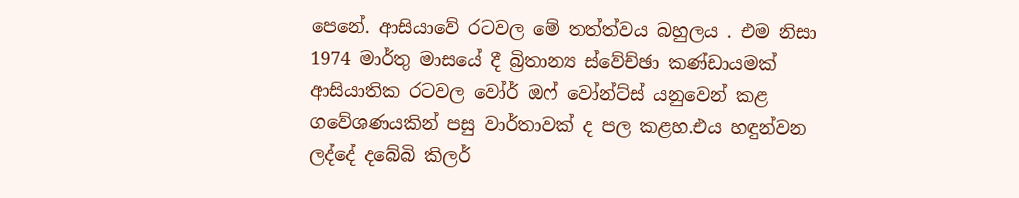පෙනේ. ආසියාවේ රටවල මේ තත්ත්වය බහුලය . එම නිසා 1974 මාර්තු මාසයේ දී බ්‍රිතාන්‍ය ස්වේච්ඡා කණ්ඩායමක් ආසියාතික රටවල වෝර් ඔෆ් වෝන්ට්ස් යනුවෙන් කළ ගවේශණයකින් පසු වාර්තාවක් ද පල කළහ.එය හඳුන්වන ලද්දේ දබේබි කිලර්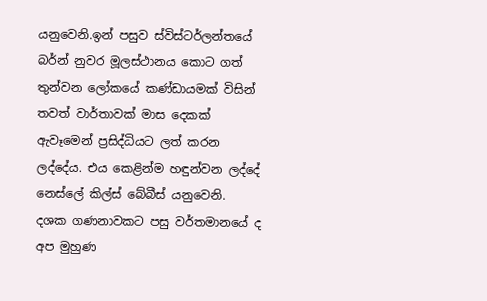යනුවෙනි.ඉන් පසුව ස්විස්ටර්ලන්තයේ බර්න් නුවර මූලස්ථානය කොට ගත් තුන්වන ලෝකයේ කණ්ඩායමක් විසින් තවත් වාර්තාවක් මාස දෙකක් ඇවෑමෙන් ප්‍රසිද්ධියට ලත් කරන ලද්දේය. එය කෙළින්ම හඳුන්වන ලද්දේ නෙස්ලේ කිල්ස් බේබීස් යනුවෙනි.  දශක ගණනාවකට පසු වර්තමානයේ ද අප මුහුණ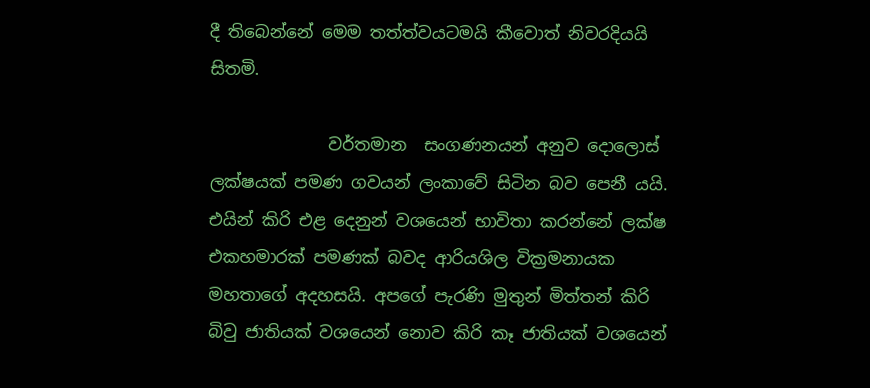දී තිබෙන්නේ මෙම තත්ත්වයටමයි කීවොත් නිවරදියයි සිතමි.

              වර්තමාන  සංගණනයන් අනුව දොලොස් ලක්ෂයක් පමණ ගවයන් ලංකාවේ සිටින බව පෙනී යයි. එයින් කිරි එළ දෙනුන් වශයෙන් භාවිතා කරන්නේ ලක්ෂ එකහමාරක් පමණක් බවද ආරියශිල වික්‍රමනායක මහතාගේ අදහසයි. අපගේ පැරණි මුතුන් මිත්තන් කිරි බිවු ජාතියක් වශයෙන් නොව කිරි කෑ ජාතියක් වශයෙන්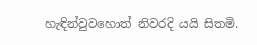හැඳින්වුවහොත් නිවරදි යයි සිතමි.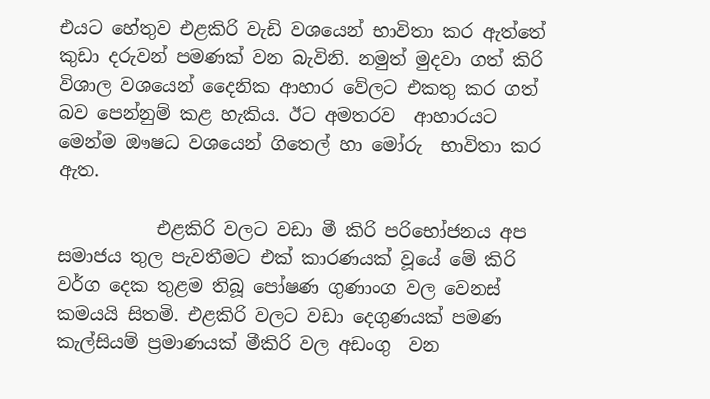එයට හේතුව එළකිරි වැඩි වශයෙන් භාවිතා කර ඇත්තේ කුඩා දරුවන් පමණක් වන බැවිනි. නමුත් මුදවා ගත් කිරි විශාල වශයෙන් දෛනික ආහාර වේලට එකතු කර ගත් බව පෙන්නුම් කළ හැකිය. ඊට අමතරව  ආහාරයට මෙන්ම ඖෂධ වශයෙන් ගිතෙල් හා මෝරු  භාවිතා කර ඇත.

           එළකිරි වලට වඩා මී කිරි පරිභෝජනය අප සමාජය තුල පැවතීමට එක් කාරණයක් වූයේ මේ කිරි වර්ග දෙක තුළම තිබූ පෝෂණ ගුණාංග වල වෙනස් කමයයි සිතමි. එළකිරි වලට වඩා දෙගුණයක් පමණ  කැල්සියම් ප්‍රමාණයක් මීකිරි වල අඩංගු  වන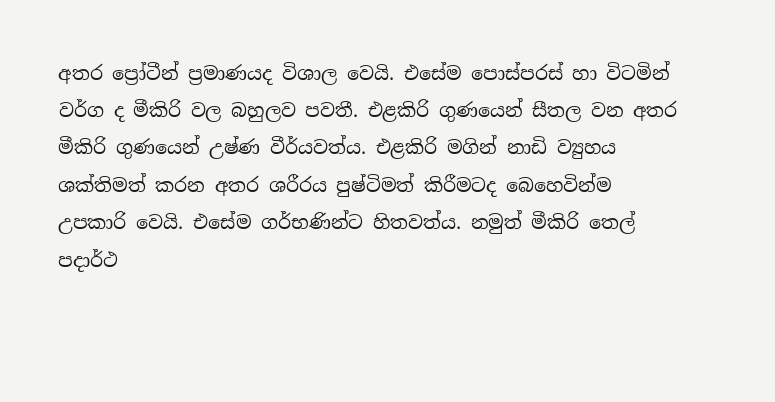අතර ප්‍රෝටීන් ප්‍රමාණයද විශාල වෙයි. එසේම පොස්පරස් හා විටමින් වර්ග ද මීකිරි වල බහුලව පවතී. එළකිරි ගුණයෙන් සීතල වන අතර මීකිරි ගුණයෙන් උෂ්ණ වීර්යවත්ය. එළකිරි මගින් නාඩි ව්‍යුහය ශක්තිමත් කරන අතර ශරීරය පුෂ්ටිමත් කිරීමටද බෙහෙවින්ම උපකාරි වෙයි. එසේම ගර්භණින්ට හිතවත්ය. නමුත් මීකිරි තෙල් පදාර්ථ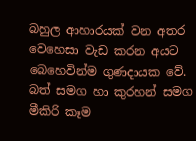බහුල ආහාරයක් වන අතර වෙහෙසා වැඩ කරන අයට බෙහෙවින්ම ගුණදායක වේ. බත් සමග හා කුරහන් සමග මීකිරි කෑම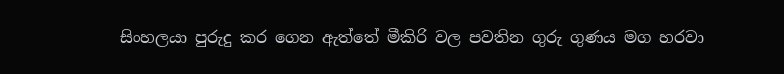සිංහලයා පුරුදු කර ගෙන ඇත්තේ මීකිරි වල පවතින ගුරු ගුණය මග හරවා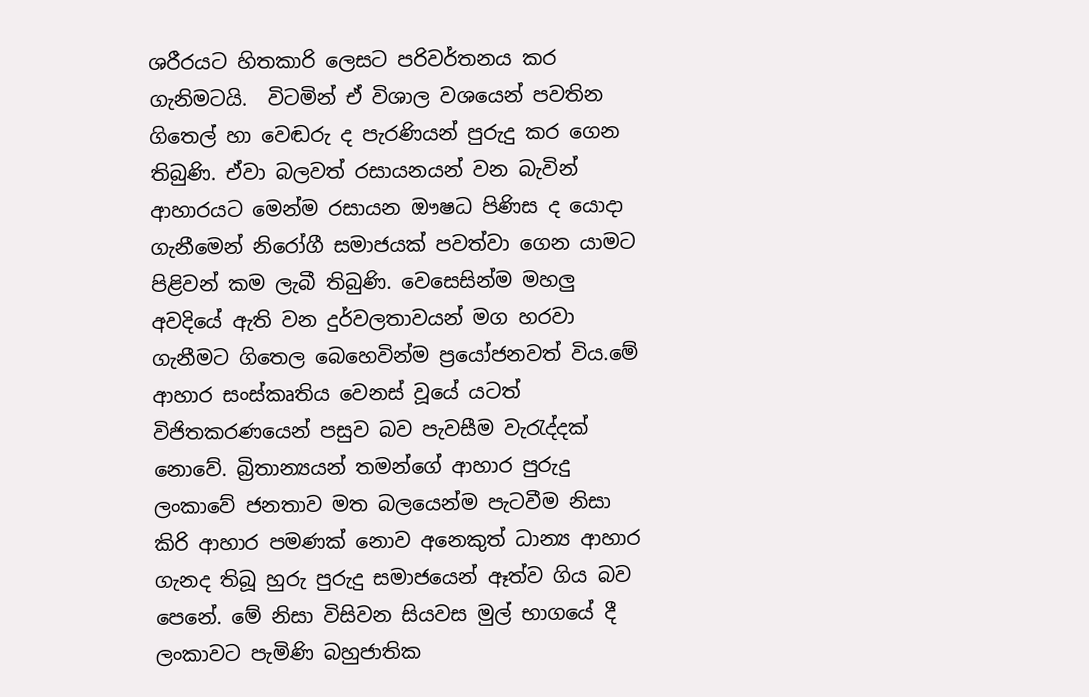ශරීරයට හිතකාරි ලෙසට පරිවර්තනය කර ගැනිමටයි.  විටමින් ඒ විශාල වශයෙන් පවතින ගිතෙල් හා වෙඬරු ද පැරණියන් පුරුදු කර ගෙන තිබුණි. ඒවා බලවත් රසායනයන් වන බැවින් ආහාරයට මෙන්ම රසායන ඖෂධ පිණිස ද යොදා ගැනීමෙන් නිරෝගී සමාජයක් පවත්වා ගෙන යාමට පිළිවන් කම ලැබී තිබුණි. වෙසෙසින්ම මහලු අවදියේ ඇති වන දුර්වලතාවයන් මග හරවා ගැනීමට ගිතෙල බෙහෙවින්ම ප්‍රයෝජනවත් විය.මේ ආහාර සංස්කෘතිය වෙනස් වූයේ යටත් විජිතකරණයෙන් පසුව බව පැවසීම වැරැද්දක් නොවේ. බ්‍රිතාන්‍යයන් තමන්ගේ ආහාර පුරුදු ලංකාවේ ජනතාව මත බලයෙන්ම පැටවීම නිසා කිරි ආහාර පමණක් නොව අනෙකුත් ධාන්‍ය ආහාර ගැනද තිබූ හුරු පුරුදු සමාජයෙන් ඈත්ව ගිය බව පෙනේ. මේ නිසා විසිවන සියවස මුල් භාගයේ දී ලංකාවට පැමිණි බහුජාතික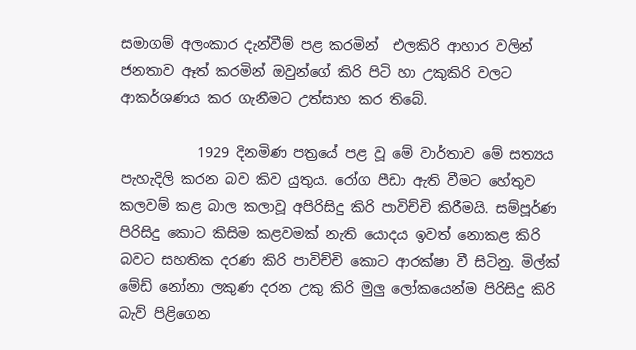සමාගම් අලංකාර දැන්වීම් පළ කරමින්  එලකිරි ආහාර වලින් ජනතාව ඈත් කරමින් ඔවුන්ගේ කිරි පිටි හා උකුකිරි වලට ආකර්ශණය කර ගැනීමට උත්සාහ කර තිබේ.

           1929 දිනමිණ පත්‍රයේ පළ වූ මේ වාර්තාව මේ සත්‍යය පැහැදිලි කරන බව කිව යුතුය. රෝග පීඩා ඇති වීමට හේතුව කලවම් කළ බාල කලාවූ අපිරිසිදු කිරි පාවිච්චි කිරීමයි. සම්පූර්ණ පිරිසිදු කොට කිසිම කළවමක් නැති යොදය ඉවත් නොකළ කිරි බවට සහතික දරණ කිරි පාවිච්චි කොට ආරක්ෂා වී සිටිනු. මිල්ක් මේඩ් නෝනා ලකුණ දරන උකු කිරි මුලු ලෝකයෙන්ම පිරිසිදු කිරි බැව් පිළිගෙන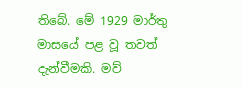තිබේ. මේ 1929 මාර්තු මාසයේ පළ වූ තවත් දැන්වීමකි. මව්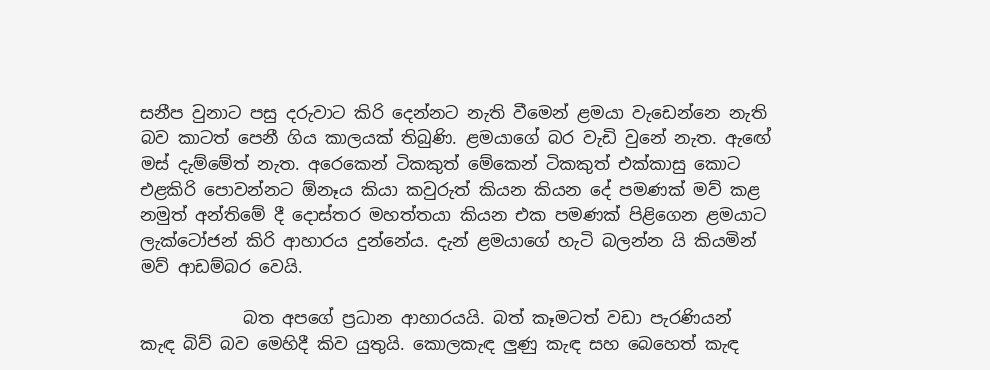සනීප වුනාට පසු දරුවාට කිරි දෙන්නට නැති වීමෙන් ළමයා වැඩෙන්නෙ නැති බව කාටත් පෙනී ගිය කාලයක් තිබුණි. ළමයාගේ බර වැඩි වුනේ නැත. ඇඟේ මස් දැම්මේත් නැත. අරෙකෙන් ටිකකුත් මේකෙන් ටිකකුත් එක්කාසු කොට එළකිරි පොවන්නට ඕනෑය කියා කවුරුත් කියන කියන දේ පමණක් මව් කළ නමුත් අන්තිමේ දී දොස්තර මහත්තයා කියන එක පමණක් පිළිගෙන ළමයාට ලැක්ටෝජන් කිරි ආහාරය දුන්නේය. දැන් ළමයාගේ හැටි බලන්න යි කියමින් මව් ආඩම්බර වෙයි.

            බත අපගේ ප්‍රධාන ආහාරයයි. බත් කෑමටත් වඩා පැරණියන් කැඳ බිව් බව මෙහිදී කිව යුතුයි. කොලකැඳ ලුණු කැඳ සහ බෙහෙත් කැඳ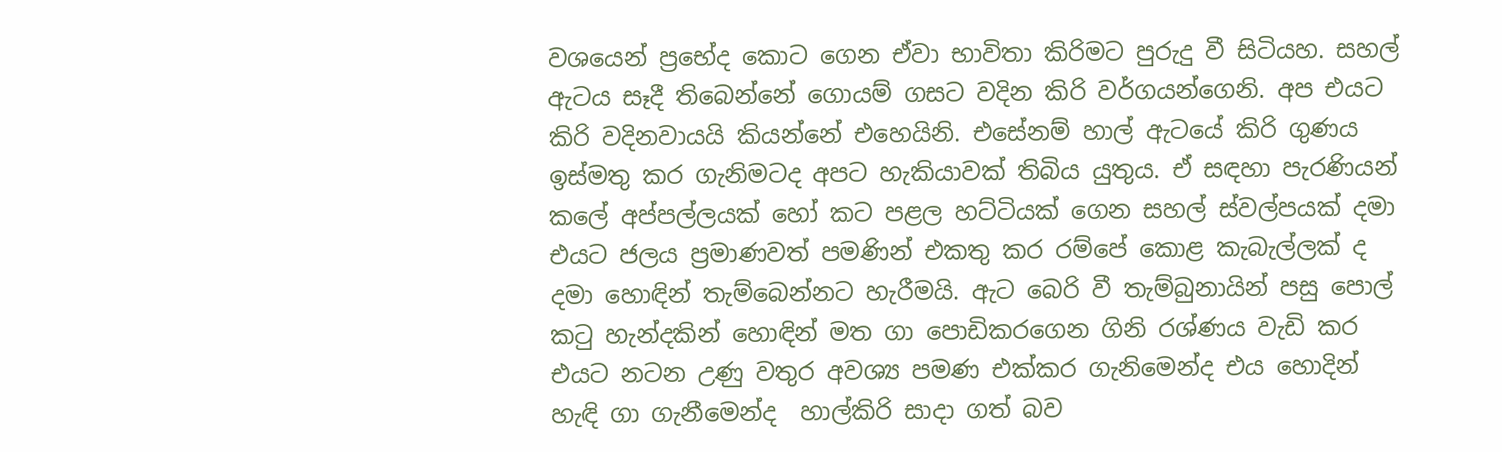වශයෙන් ප්‍රභේද කොට ගෙන ඒවා භාවිතා කිරිමට පුරුදු වී සිටියහ. සහල් ඇටය සෑදී තිබෙන්නේ ගොයම් ගසට වදින කිරි වර්ගයන්ගෙනි. අප එයට කිරි වදිනවායයි කියන්නේ එහෙයිනි. එසේනම් හාල් ඇටයේ කිරි ගුණය ඉස්මතු කර ගැනිමටද අපට හැකියාවක් තිබිය යුතුය. ඒ සඳහා පැරණියන් කලේ අප්පල්ලයක් හෝ කට පළල හට්ටියක් ගෙන සහල් ස්වල්පයක් දමා එයට ජලය ප්‍රමාණවත් පමණින් එකතු කර රම්පේ කොළ කැබැල්ලක් ද දමා හොඳින් තැම්බෙන්නට හැරීමයි. ඇට බෙරි වී තැම්බුනායින් පසු පොල් කටු හැන්දකින් හොඳින් මත ගා පොඩිකරගෙන ගිනි රශ්ණය වැඩි කර එයට නටන උණු වතුර අවශ්‍ය පමණ එක්කර ගැනිමෙන්ද එය හොදින් හැඳි ගා ගැනීමෙන්ද  හාල්කිරි සාදා ගත් බව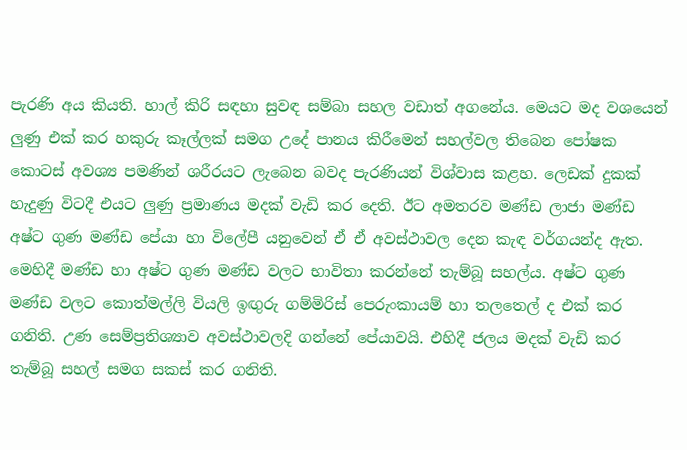පැරණි අය කියති. හාල් කිරි සඳහා සුවඳ සම්බා සහල වඩාත් අගනේය. මෙයට මද වශයෙන් ලුණු එක් කර හකුරු කෑල්ලක් සමග උදේ පානය කිරීමෙන් සහල්වල තිබෙන පෝෂක කොටස් අවශ්‍ය පමණින් ශරීරයට ලැබෙන බවද පැරණියන් විශ්වාස කළහ. ලෙඩක් දුකක් හැදුණු විටදී එයට ලුණු ප්‍රමාණය මදක් වැඩි කර දෙති. ඊට අමතරව මණ්ඩ ලාජා මණ්ඩ අෂ්ට ගුණ මණ්ඩ පේයා හා විලේපී යනුවෙන් ඒ ඒ අවස්ථාවල දෙන කැඳ වර්ගයන්ද ඇත. මෙහිදී මණ්ඩ හා අෂ්ට ගුණ මණ්ඩ වලට භාවිතා කරන්නේ තැම්බූ සහල්ය. අෂ්ට ගුණ මණ්ඩ වලට කොත්මල්ලි වියලි ඉඟුරු ගම්මිරිස් පෙරුංකායම් හා තලතෙල් ද එක් කර ගනිති. උණ සෙම්ප්‍රතිශ්‍යාව අවස්ථාවලදි ගන්නේ පේයාවයි. එහිදී ජලය මදක් වැඩි කර තැම්බූ සහල් සමග සකස් කර ගනිති.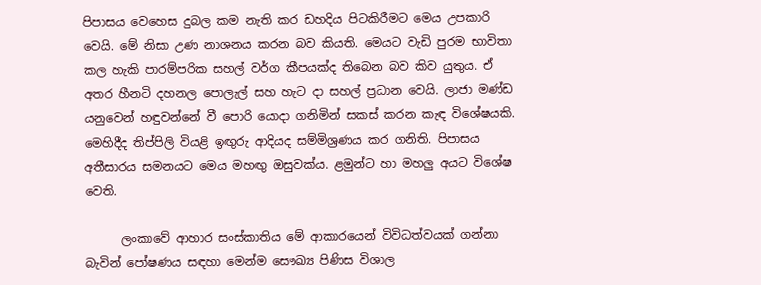පිපාසය වෙහෙස දුබල කම නැති කර ඩහදිය පිටකිරීමට මෙය උපකාරි වෙයි. මේ නිසා උණ නාශනය කරන බව කියති. මෙයට වැඩි පුරම භාවිතා කල හැකි පාරම්පරික සහල් වර්ග කීපයක්ද තිබෙන බව කිව යුතුය. ඒ අතර හීනටි දහනල පොලැල් සහ හැට දා සහල් ප්‍රධාන වෙයි. ලාජා මණ්ඩ යනුවෙන් හඳුවන්නේ වී පොරි යොදා ගනිමින් සකස් කරන කැඳ විශේෂයකි. මෙහිදීද තිප්පිලි වියළි ඉඟුරු ආදියද සම්මිශ්‍රණය කර ගනිති. පිපාසය අතීසාරය සමනයට මෙය මහඟු ඔසුවක්ය. ළමුන්ට හා මහලු අයට විශේෂ වෙති.

      ලංකාවේ ආහාර සංස්කාතිය මේ ආකාරයෙන් විවිධත්වයක් ගන්නා බැවින් පෝෂණය සඳහා මෙන්ම සෞඛ්‍ය පිණිස විශාල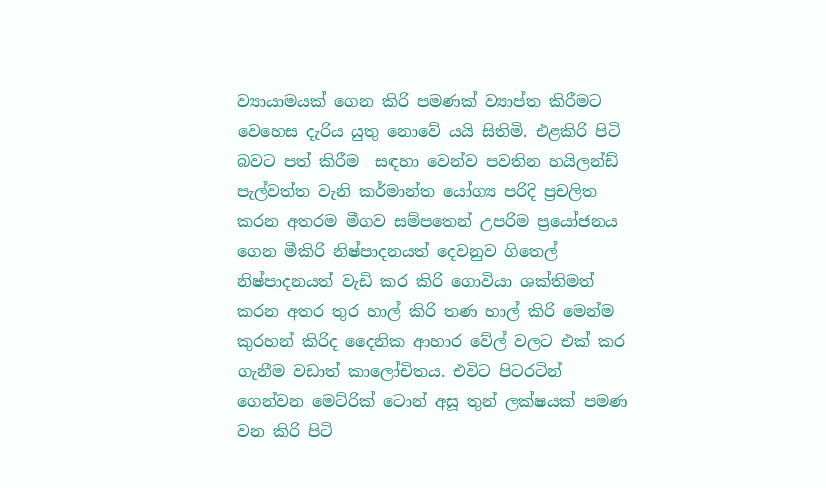ව්‍යායාමයක් ගෙන කිරි පමණක් ව්‍යාප්ත කිරීමට වෙහෙස දැරිය යුතු නොවේ යයි සිතිමි. එළකිරි පිටි බවට පත් කිරීම  සඳහා වෙන්ව පවතින හයිලන්ඩ් පැල්වත්ත වැනි කර්මාන්ත යෝග්‍ය පරිදි ප්‍රචලිත කරන අතරම මීගව සම්පතෙන් උපරිම ප්‍රයෝජනය ගෙන මීකිරි නිෂ්පාදනයත් දෙවනුව ගිතෙල් නිෂ්පාදනයත් වැඩි කර කිරි ගොවියා ශක්තිමත් කරන අතර තුර හාල් කිරි තණ හාල් කිරි මෙන්ම කුරහන් කිරිද දෛනික ආහාර වේල් වලට එක් කර ගැනීම වඩාත් කාලෝචිතය. එවිට පිටරටින් ගෙන්වන මෙට්රික් ටොන් අසූ තුන් ලක්ෂයක් පමණ වන කිරි පිටි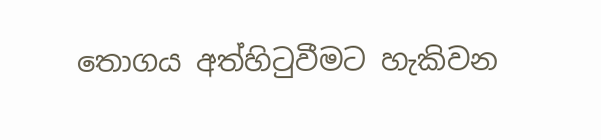තොගය අත්හිටුවීමට හැකිවන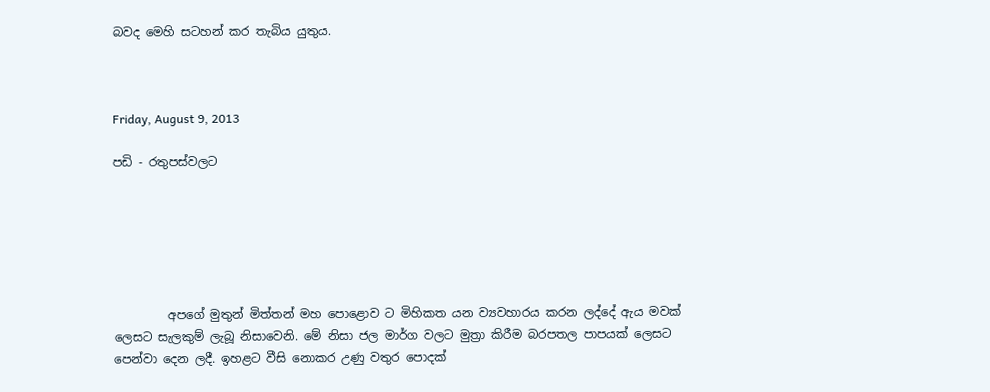බවද මෙහි සටහන් කර තැබිය යුතුය.



Friday, August 9, 2013

පඩි - රතුපස්වලට






         අපගේ මුතුන් මිත්තන් මහ පොළොව ට මිහිකත යන ව්‍යවහාරය කරන ලද්දේ ඇය මවක් ලෙසට සැලකුම් ලැබූ නිසාවෙනි. මේ නිසා ජල මාර්ග වලට මුත්‍රා කිරීම බරපතල පාපයක් ලෙසට පෙන්වා දෙන ලදී. ඉහළට වීසි නොකර උණු වතුර පොදක්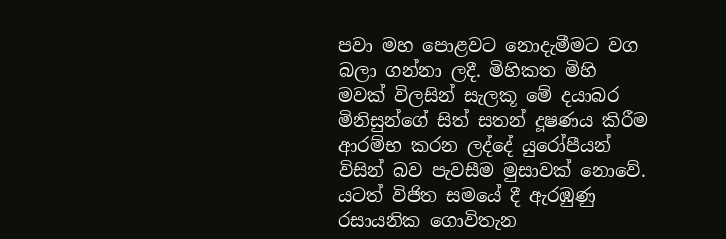පවා මහ පොළවට නොදැමීමට වග බලා ගන්නා ලදී. මිහිකත මිහි මවක් විලසින් සැලකූ මේ දයාබර මිනිසුන්ගේ සිත් සතන් දූෂණය කිරීම ආරම්භ කරන ලද්දේ යුරෝපීයන් විසින් බව පැවසීම මුසාවක් නොවේ. යටත් විජිත සමයේ දී ඇරඹුණු රසායනික ගොවිතැන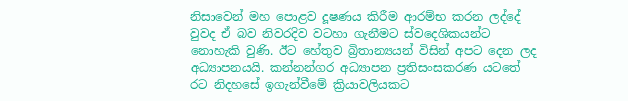නිසාවෙන් මහ පොළව දූෂණය කිරීම ආරම්භ කරන ලද්දේ වුවද ඒ බව නිවරදිව වටහා ගැනීමට ස්වදෙශිකයන්ට නොහැකි වුණි. ඊට හේතුව බ්‍රිතාන්‍යයන් විසින් අපට දෙන ලද අධ්‍යාපනයයි. කන්නන්ගර අධ්‍යාපන ප්‍රතිසංසකරණ යටතේ රට නිදහසේ ඉගැන්වීමේ ක්‍රියාවලියකට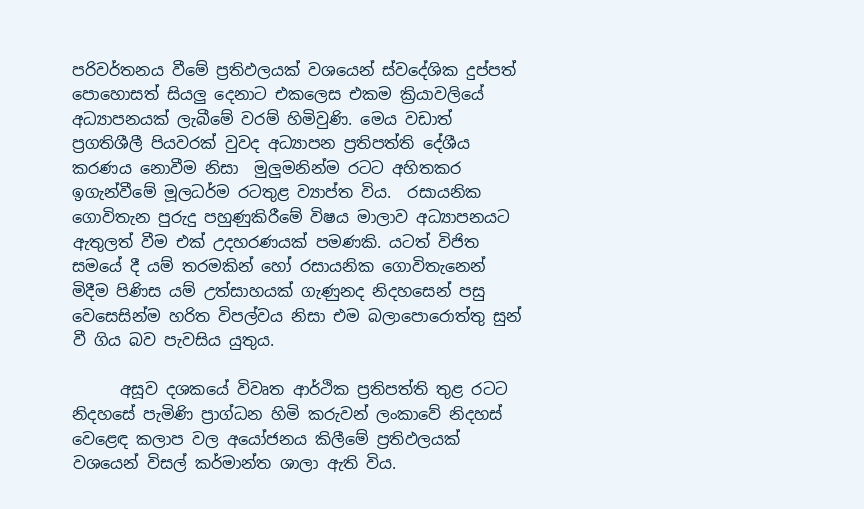පරිවර්තනය වීමේ ප්‍රතිඵලයක් වශයෙන් ස්වදේශික දුප්පත් පොහොසත් සියලු දෙනාට එකලෙස එකම ක්‍රියාවලියේ අධ්‍යාපනයක් ලැබීමේ වරම් හිමිවුණි. මෙය වඩාත් ප්‍රගතිශීලී පියවරක් වුවද අධ්‍යාපන ප්‍රතිපත්ති දේශීය කරණය නොවීම නිසා  මුලුමනින්ම රටට අහිතකර ඉගැන්වීමේ මූලධර්ම රටතුළ ව්‍යාප්ත විය.  රසායනික ගොවිතැන පුරුදු පහුණුකිරීමේ විෂය මාලාව අධ්‍යාපනයට ඇතුලත් වීම එක් උදහරණයක් පමණකි. යටත් විජිත සමයේ දී යම් තරමකින් හෝ රසායනික ගොවිතැනෙන් මිදීම පිණිස යම් උත්සාහයක් ගැණුනද නිදහසෙන් පසු වෙසෙසින්ම හරිත විපල්වය නිසා එම බලාපොරොත්තු සුන් වී ගිය බව පැවසිය යුතුය.

      අසූව දශකයේ විවෘත ආර්ථික ප්‍රතිපත්ති තුළ රටට  නිදහසේ පැමිණි ප්‍රාග්ධන හිමි කරුවන් ලංකාවේ නිදහස් වෙළෙඳ කලාප වල අයෝජනය කිලීමේ ප්‍රතිඵලයක් වශයෙන් විසල් කර්මාන්ත ශාලා ඇති විය.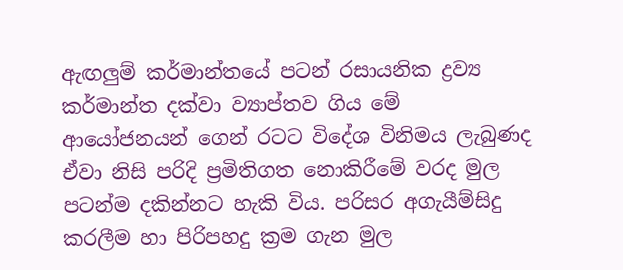ඇඟලුම් කර්මාන්තයේ පටන් රසායනික ද්‍රව්‍ය කර්මාන්ත දක්වා ව්‍යාප්තව ගිය මේ ආයෝජනයන් ගෙන් රටට විදේශ විනිමය ලැබුණද ඒවා නිසි පරිදි ප්‍රමිතිගත නොකිරීමේ වරද මුල පටන්ම දකින්නට හැකි විය. පරිසර අගැයීම්සිදු කරලීම හා පිරිපහදු ක්‍රම ගැන මුල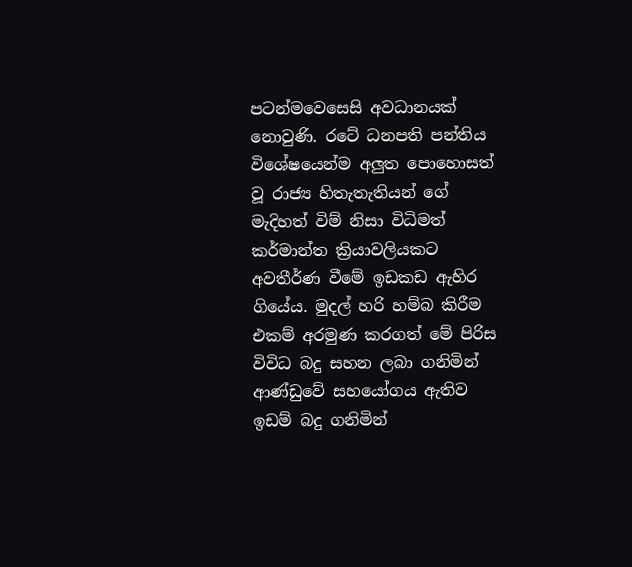පටන්මවෙසෙසි අවධානයක් නොවුණි. රටේ ධනපති පන්තිය විශේෂයෙන්ම අලුත පොහොසත් වූ රාජ්‍ය හිතැතැතියන් ගේ මැදිහත් විම් නිසා විධිමත් කර්මාන්ත ක්‍රියාවලියකට අවතීර්ණ වීමේ ඉඩකඩ ඇහිර ගියේය. මුදල් හරි හම්බ කිරීම එකම් අරමුණ කරගත් මේ පිරිස විවිධ බදු සහන ලබා ගනිමින් ආණ්ඩුවේ සහයෝගය ඇතිව ඉඩම් බදු ගනිමින්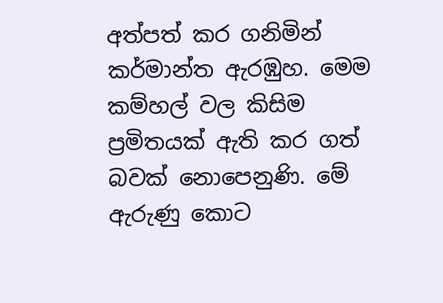අත්පත් කර ගනිමින් කර්මාන්ත ඇරඹුහ. මෙම කම්හල් වල කිසිම ප්‍රමිතයක් ඇති කර ගත් බවක් නොපෙනුණි. මේ ඇරුණු කොට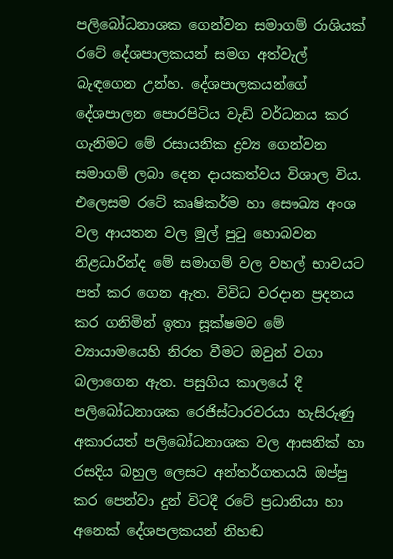පලිබෝධනාශක ගෙන්වන සමාගම් රාශියක් රටේ දේශපාලකයන් සමග අත්වැල් බැඳගෙන උන්හ. දේශපාලකයන්ගේ දේශපාලන පොරපිටිය වැඩි වර්ධනය කර ගැනිමට මේ රසායනික ද්‍රව්‍ය ගෙන්වන සමාගම් ලබා දෙන දායකත්වය විශාල විය. එලෙසම රටේ කෘෂිකර්ම හා සෞඛ්‍ය අංශ වල ආයතන වල මුල් පුටු හොබවන නිළධාරින්ද මේ සමාගම් වල වහල් භාවයට පත් කර ගෙන ඇත. විවිධ වරදාන ප්‍රදනය කර ගනිමින් ඉතා සූක්ෂමව මේ ව්‍යායාමයෙහි නිරත වීමට ඔවුන් වගා බලාගෙන ඇත. පසුගිය කාලයේ දී පලිබෝධනාශක රෙජිස්ටාරවරයා හැසිරුණු අකාරයත් පලිබෝධනාශක වල ආසනික් හා රසදිය බහුල ලෙසට අන්තර්ගතයයි ඔප්පු කර පෙන්වා දුන් විටදී රටේ ප්‍රධානියා හා අනෙක් දේශපලකයන් නිහඬ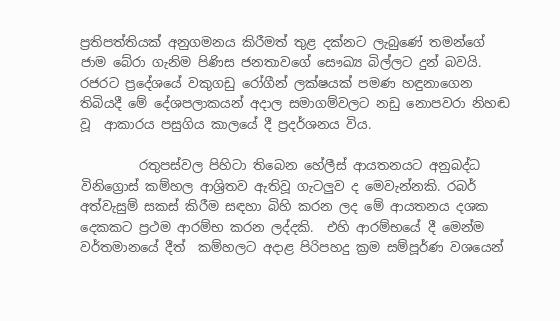ප්‍රතිපත්තියක් අනුගමනය කිරීමත් තුළ දක්නට ලැබුණේ තමන්ගේ ජාම බේරා ගැනිම පිණිස ජනතාවගේ සෞඛ්‍ය බිල්ලට දුන් බවයි. රජරට ප්‍රදේශයේ වකුගඩු රෝගීන් ලක්ෂයක් පමණ හඳුනාගෙන තිබියදී මේ දේශපලාකයන් අදාල සමාගම්වලට නඩු නොපවරා නිහඬ වූ  ආකාරය පසුගිය කාලයේ දී ප්‍රදර්ශනය විය.

         රතුපස්වල පිහිටා තිබෙන හේලීස් ආයතනයට අනුබද්ධ විනිග්‍රොස් කම්හල ආශ්‍රිතව ඇතිවූ ගැටලුව ද මෙවැන්නකි. රබර් අත්වැසුම් සකස් කිරීම සඳහා බිහි කරන ලද මේ ආයතනය දශක දෙකකට ප්‍රථම ආරම්භ කරන ලද්දකි.  එහි ආරම්භයේ දී මෙන්ම වර්තමානයේ දීත්  කම්හලට අදාළ පිරිපහදු ක්‍රම සම්පූර්ණ වශයෙන්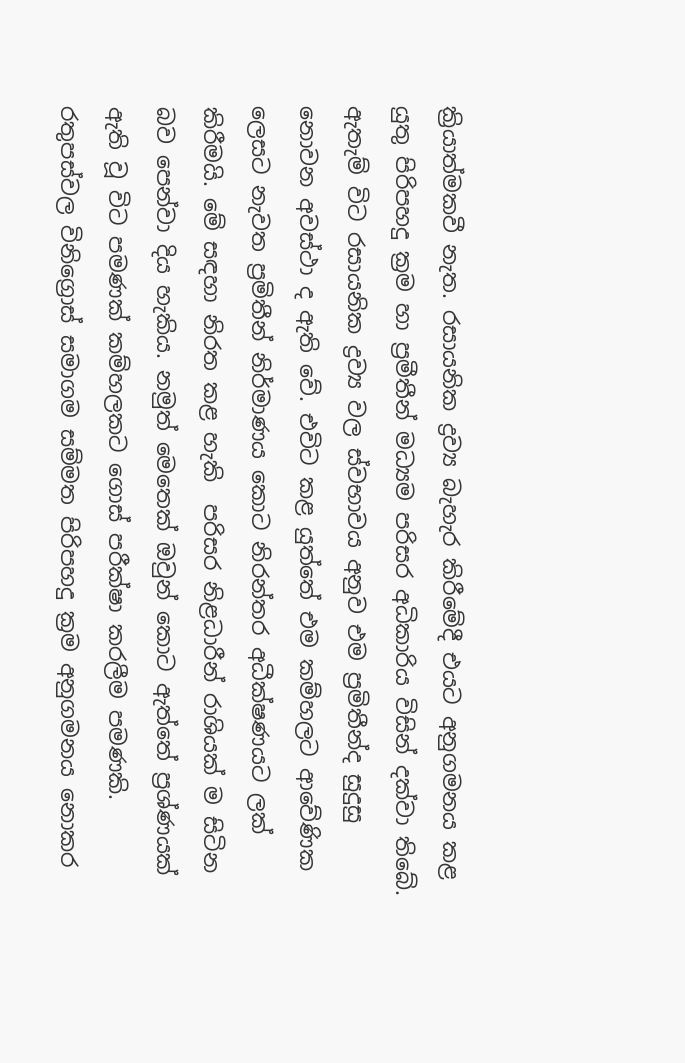ක්‍රියාත්මකවී නැත. රසායනික ද්‍රව්‍ය බැහැර කිරීමේදී එයට අනුගමනය කළ යුතු පිරිපහදු ක්‍රම හා ප්‍රමීතීන් මධ්‍යම පරිසර අධිකාරිය විසින් දක්වා තිබේ. ඇතැම් විට රසායනික ද්‍රව්‍ය වල ස්වභාවය අනුව එම ප්‍රමිතීන්ද සුදුසු නොවන අවස්ථා ද ඇති වේ. එවිට කළ යුත්තේ එම කම්හලට ආවේණික ලෙසට නැවත ප්‍රමිතීන් නිර්මාණය කොට නිරන්තර අධීක්ෂණයට ලක් කිරීමයි. මේ සඳහා නිරත කළ හැකි  පරිසර නිළධාරීන් රාශියක් ම සිටින බව පෙන්වා දිය හැකිය. නමුත් මෙතෙක් ඔවුන් කොට ඇත්තේ ප්‍රශ්ණයක් ඇති වූ විට පමණක් කම්හලකට ගොස් පරීක්ෂා කරලීම පමණකි. රතුපස්වල විනිග්‍රොස් සමාගම සම්මත පිරිපහදු ක්‍රම අනුගමනය නොකර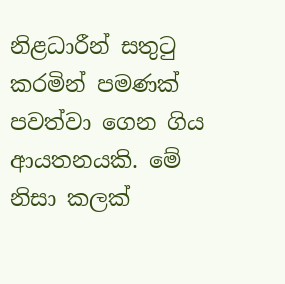නිළධාරීන් සතුටු කරමින් පමණක් පවත්වා ගෙන ගිය  ආයතනයකි. මේ නිසා කලක්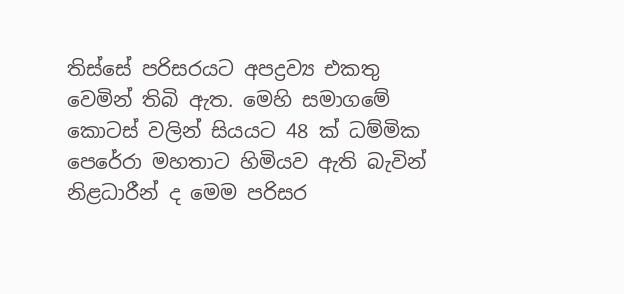තිස්සේ පරිසරයට අපද්‍රව්‍ය එකතු වෙමින් තිබි ඇත. මෙහි සමාගමේ කොටස් වලින් සියයට 48 ක් ධම්මික පෙරේරා මහතාට හිමියව ඇති බැවින් නිළධාරීන් ද මෙම පරිසර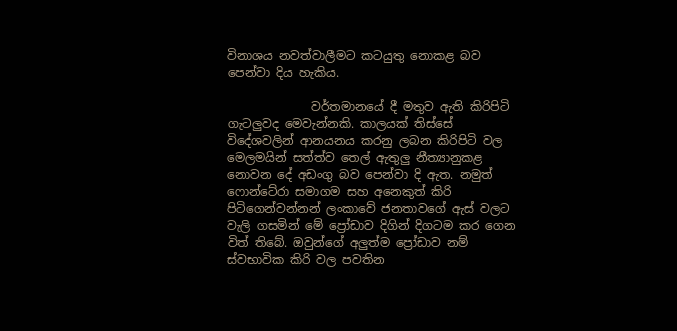විනාශය නවත්වාලීමට කටයුතු නොකළ බව පෙන්වා දිය හැකිය.

              වර්තමානයේ දී මතුව ඇති කිරිපිටි ගැටලුවද මෙවැන්නකි. කාලයක් තිස්සේ විදේශවලින් ආනයනය කරනු ලබන කිරිපිටි වල මෙලමයින් සත්ත්ව තෙල් ඇතුලු නීත්‍යානුකළ නොවන දේ අඩංගු බව පෙන්වා දි ඇත. නමුත් ෆොන්ටේරා සමාගම සහ අනෙකුත් කිරි පිටිගෙන්වන්නන් ලංකාවේ ජනතාවගේ ඇස් වලට වැලි ගසමින් මේ ප්‍රෝඩාව දිගින් දිගටම කර ගෙන විත් තිබේ. ඔවුන්ගේ අලුත්ම ප්‍රෝඩාව නම් ස්වභාවික කිරි වල පවතින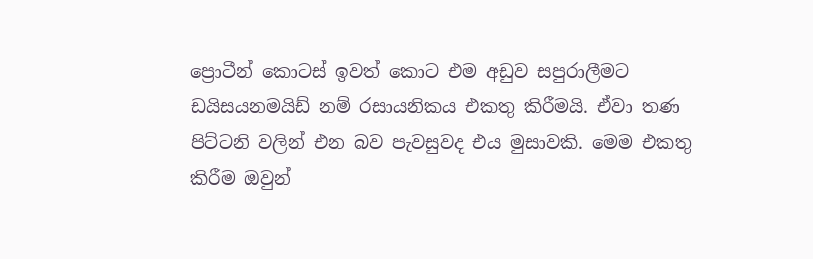ප්‍රොටීන් කොටස් ඉවත් කොට එම අඩුව සපුරාලීමට ඩයිසයනමයිඩ් නම් රසායනිකය එකතු කිරීමයි. ඒවා තණ පිට්ටනි වලින් එන බව පැවසුවද එය මුසාවකි. මෙම එකතු කිරීම ඔවුන්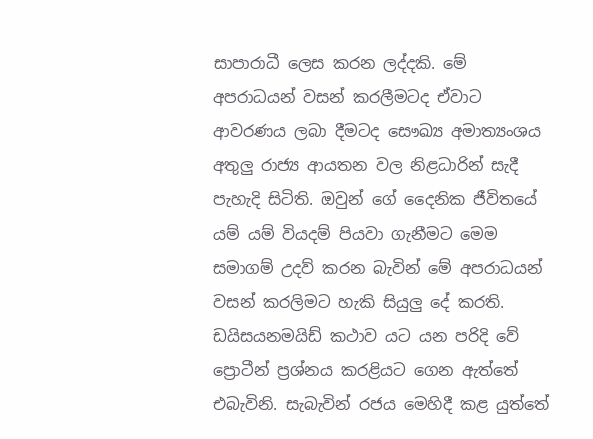සාපාරාධී ලෙස කරන ලද්දකි. මේ අපරාධයන් වසන් කරලීමටද ඒවාට ආවරණය ලබා දීමටද සෞඛ්‍ය අමාත්‍යංශය අතුලු රාජ්‍ය ආයතන වල නිළධාරින් සැදී පැහැදි සිටිති. ඔවුන් ගේ දෛනික ජීවිතයේ යම් යම් වියදම් පියවා ගැනීමට මෙම සමාගම් උදව් කරන බැවින් මේ අපරාධයන් වසන් කරලිමට හැකි සියුලු දේ කරති. ඩයිසයනමයිඩ් කථාව යට යන පරිදි වේ ප්‍රොටීන් ප්‍රශ්නය කරළියට ගෙන ඇත්තේ එබැවිනි. සැබැවින් රජය මෙහිදී කළ යුත්තේ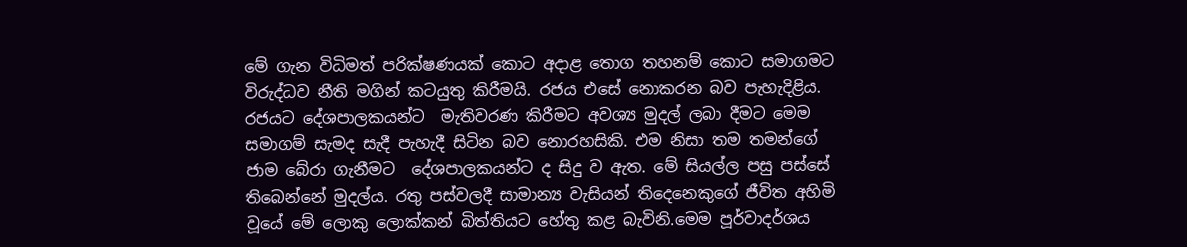මේ ගැන විධිමත් පරික්ෂණයක් කොට අදාළ තොග තහනම් කොට සමාගමට විරුද්ධව නීති මගින් කටයුතු කිරීමයි. රජය එසේ නොකරන බව පැහැදිළිය. රජයට දේශපාලකයන්ට  මැතිවරණ කිරීමට අවශ්‍ය මුදල් ලබා දීමට මෙම සමාගම් සැමද සැදී පැහැදී සිටින බව නොරහසිකි. එම නිසා තම තමන්ගේ ජාම බේරා ගැනීමට  දේශපාලකයන්ට ද සිදු ව ඇත. මේ සියල්ල පසු පස්සේ තිබෙන්නේ මුදල්ය. රතු පස්වලදී සාමාන්‍ය වැසියන් තිදෙනෙකුගේ ජීවිත අහිමි වූයේ මේ ලොකු ලොක්කන් බිත්තියට හේතු කළ බැවිනි.මෙම පූර්වාදර්ශය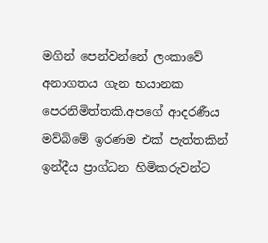මගින් පෙන්වන්නේ ලංකාවේ අනාගතය ගැන භයානක පෙරනිමිත්තකි.අපගේ ආදරණීය මව්බිමේ ඉරණම එක් පැත්තකින් ඉන්දීය ප්‍රාග්ධන හිමිකරුවන්ට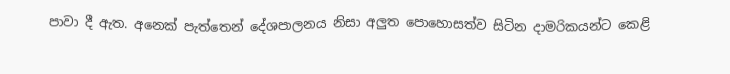පාවා දී ඇත. අනෙක් පැත්තෙන් දේශපාලනය නිසා අලුත පොහොසත්ව සිටින දාමරිකයන්ට කෙළි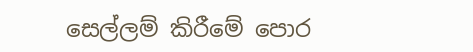සෙල්ලම් කිරීමේ පොර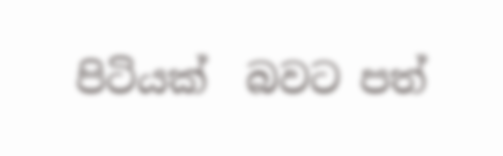පිටියක්  බවට පත්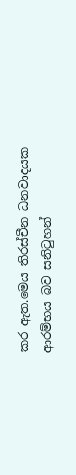කර ඇත.මෙය තිරස්චීන ධනවාදයක ආරම්භය බව සනිටුහන්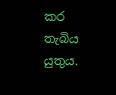කර තැබිය යුතුය.